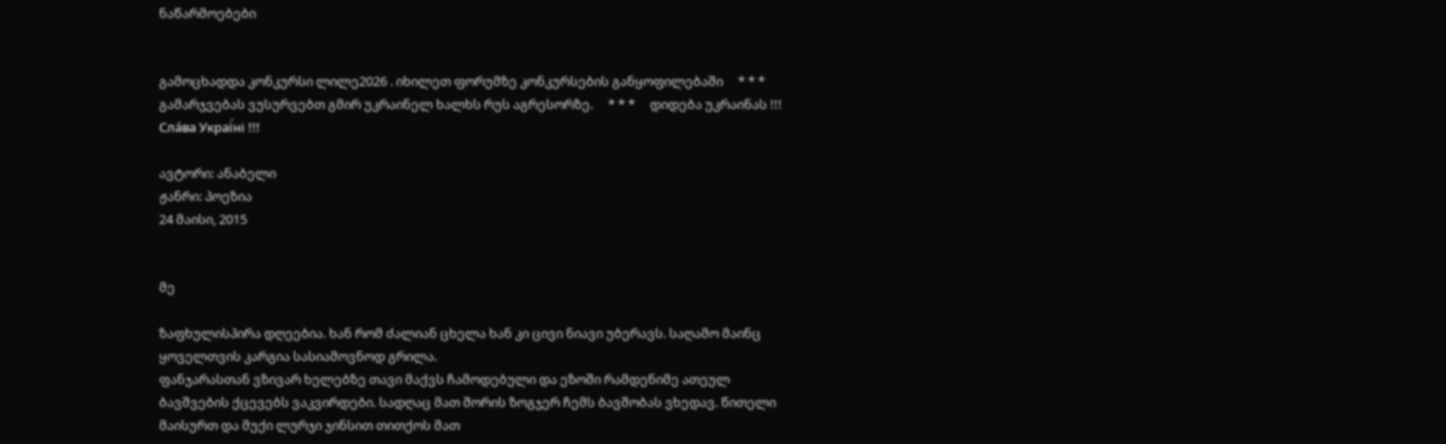ნაწარმოებები


გამოცხადდა კონკურსი ლილე2026 . იხილეთ ფორუმზე კონკურსების განყოფილებაში     * * *     გამარჯვებას ვუსურვებთ გმირ უკრაინელ ხალხს რუს აგრესორზე.     * * *     დიდება უკრაინას !!! Сла́ва Украї́ні !!!

ავტორი: ანაბელი
ჟანრი: პოეზია
24 მაისი, 2015


მე

ზაფხულისპირა დღეებია. ხან რომ ძალიან ცხელა ხან კი ცივი ნიავი უბერავს. საღამო მაინც ყოველთვის კარგია სასიამოვნოდ გრილა.
ფანჯარასთან ვზივარ ხელებზე თავი მაქვს ჩამოდებული და ეზოში რამდენიმე ათეულ ბავშვების ქცევებს ვაკვირდები. სადღაც მათ შორის ზოგჯერ ჩემს ბავშობას ვხედავ. წითელი მაისურთ და მუქი ლურჯი ჯინსით თითქოს მათ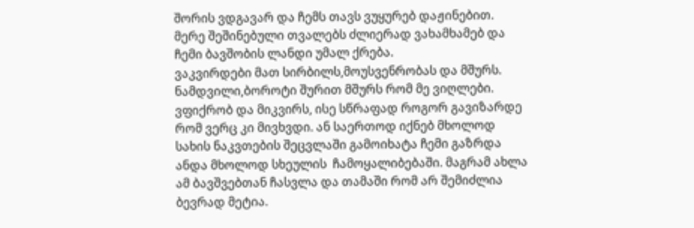შორის ვდგავარ და ჩემს თავს ვუყურებ დაჟინებით. მერე შეშინებული თვალებს ძლიერად ვახამხამებ და ჩემი ბავშობის ლანდი უმალ ქრება.
ვაკვირდები მათ სირბილს,მოუსვენრობას და მშურს. ნამდვილი,ბოროტი შურით მშურს რომ მე ვიღლები.
ვფიქრობ და მიკვირს, ისე სწრაფად როგორ გავიზარდე რომ ვერც კი მივხვდი. ან საერთოდ იქნებ მხოლოდ სახის ნაკვთების შეცვლაში გამოიხატა ჩემი გაზრდა ანდა მხოლოდ სხეულის  ჩამოყალიბებაში. მაგრამ ახლა ამ ბავშვებთან ჩასვლა და თამაში რომ არ შემიძლია ბევრად მეტია.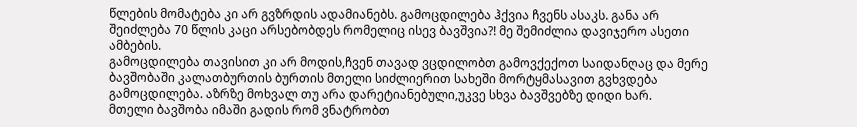წლების მომატება კი არ გვზრდის ადამიანებს. გამოცდილება ჰქვია ჩვენს ასაკს. განა არ შეიძლება 70 წლის კაცი არსებობდეს რომელიც ისევ ბავშვია?! მე შემიძლია დავიჯერო ასეთი ამბების.
გამოცდილება თავისით კი არ მოდის,ჩვენ თავად ვცდილობთ გამოვქექოთ საიდანღაც და მერე ბავშობაში კალათბურთის ბურთის მთელი სიძლიერით სახეში მორტყმასავით გვხვდება გამოცდილება. აზრზე მოხვალ თუ არა დარეტიანებული,უკვე სხვა ბავშვებზე დიდი ხარ.
მთელი ბავშობა იმაში გადის რომ ვნატრობთ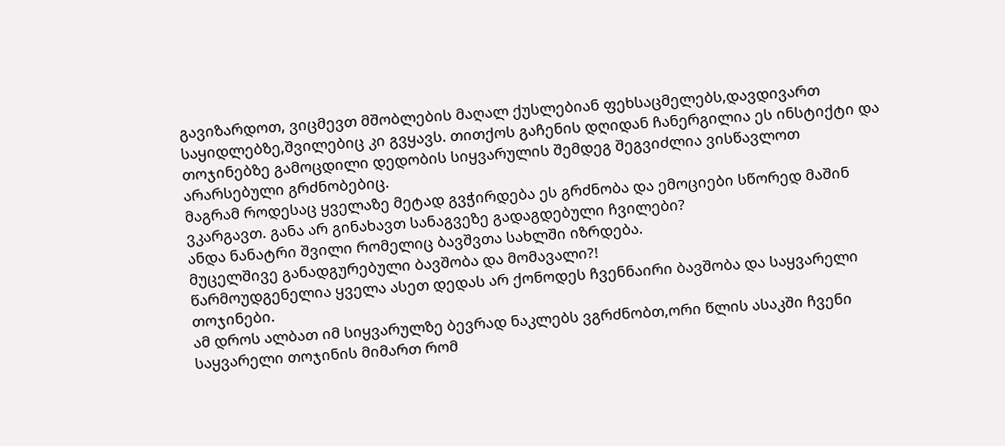გავიზარდოთ, ვიცმევთ მშობლების მაღალ ქუსლებიან ფეხსაცმელებს,დავდივართ საყიდლებზე,შვილებიც კი გვყავს. თითქოს გაჩენის დღიდან ჩანერგილია ეს ინსტიქტი და თოჯინებზე გამოცდილი დედობის სიყვარულის შემდეგ შეგვიძლია ვისწავლოთ არარსებული გრძნობებიც.
მაგრამ როდესაც ყველაზე მეტად გვჭირდება ეს გრძნობა და ემოციები სწორედ მაშინ ვკარგავთ. განა არ გინახავთ სანაგვეზე გადაგდებული ჩვილები?
ანდა ნანატრი შვილი რომელიც ბავშვთა სახლში იზრდება.
მუცელშივე განადგურებული ბავშობა და მომავალი?!
წარმოუდგენელია ყველა ასეთ დედას არ ქონოდეს ჩვენნაირი ბავშობა და საყვარელი თოჯინები.
ამ დროს ალბათ იმ სიყვარულზე ბევრად ნაკლებს ვგრძნობთ,ორი წლის ასაკში ჩვენი საყვარელი თოჯინის მიმართ რომ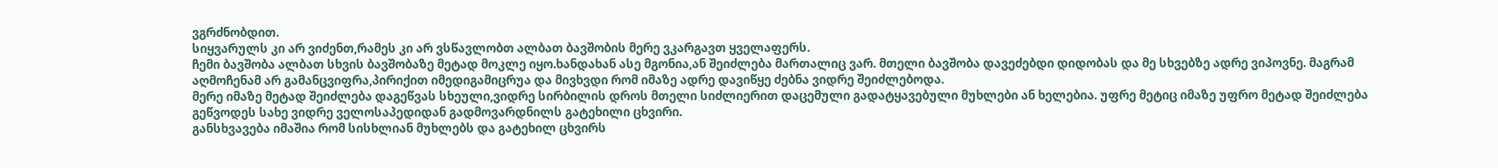ვგრძნობდით.
სიყვარულს კი არ ვიძენთ,რამეს კი არ ვსწავლობთ ალბათ ბავშობის მერე ვკარგავთ ყველაფერს.
ჩემი ბავშობა ალბათ სხვის ბავშობაზე მეტად მოკლე იყო.ხანდახან ასე მგონია,ან შეიძლება მართალიც ვარ. მთელი ბავშობა დავეძებდი დიდობას და მე სხვებზე ადრე ვიპოვნე. მაგრამ აღმოჩენამ არ გამანცვიფრა,პირიქით იმედიგამიცრუა და მივხვდი რომ იმაზე ადრე დავიწყე ძებნა ვიდრე შეიძლებოდა.
მერე იმაზე მეტად შეიძლება დაგეწვას სხეული,ვიდრე სირბილის დროს მთელი სიძლიერით დაცემული გადატყავებული მუხლები ან ხელებია. უფრე მეტიც იმაზე უფრო მეტად შეიძლება გეწვოდეს სახე ვიდრე ველოსაპედიდან გადმოვარდნილს გატეხილი ცხვირი.
განსხვავება იმაშია რომ სისხლიან მუხლებს და გატეხილ ცხვირს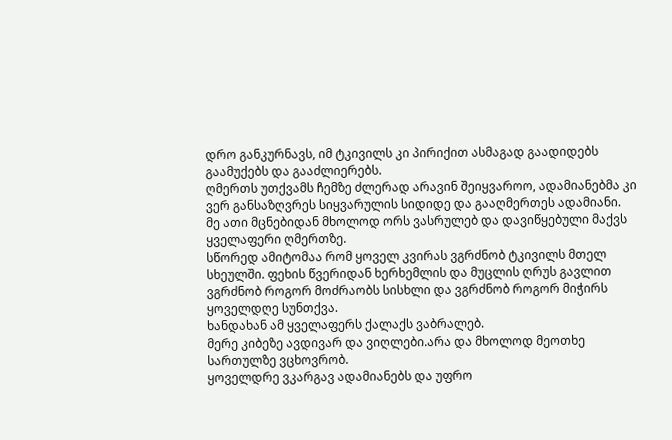დრო განკურნავს, იმ ტკივილს კი პირიქით ასმაგად გაადიდებს გაამუქებს და გააძლიერებს.
ღმერთს უთქვამს ჩემზე ძლერად არავინ შეიყვაროო, ადამიანებმა კი ვერ განსაზღვრეს სიყვარულის სიდიდე და გააღმერთეს ადამიანი.
მე ათი მცნებიდან მხოლოდ ორს ვასრულებ და დავიწყებული მაქვს ყველაფერი ღმერთზე.
სწორედ ამიტომაა რომ ყოველ კვირას ვგრძნობ ტკივილს მთელ სხეულში. ფეხის წვერიდან ხერხემლის და მუცლის ღრუს გავლით ვგრძნობ როგორ მოძრაობს სისხლი და ვგრძნობ როგორ მიჭირს ყოველდღე სუნთქვა.
ხანდახან ამ ყველაფერს ქალაქს ვაბრალებ.
მერე კიბეზე ავდივარ და ვიღლები.არა და მხოლოდ მეოთხე სართულზე ვცხოვრობ.
ყოველდრე ვკარგავ ადამიანებს და უფრო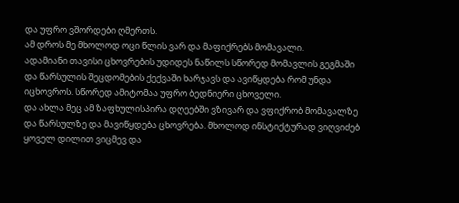და უფრო ვშორდები ღმერთს.
ამ დროს მე მხოლოდ ოცი წლის ვარ და მაფიქრებს მომავალი.
ადამიანი თავისი ცხოვრების უდიდეს ნაწილს სწორედ მომავლის გეგმაში და წარსულის შეცდომების ქექვაში ხარჯავს და ავიწყდება რომ უნდა იცხოვროს. სწორედ ამიტომაა უფრო ბედნიერი ცხოველი.
და ახლა მეც ამ ზაფხულისპირა დღეებში ვზივარ და ვფიქრობ მომავალზე და წარსულზე და მავიწყდება ცხოვრება. მხოლოდ ინსტიქტურად ვიღვიძებ ყოველ დილით ვიცმევ და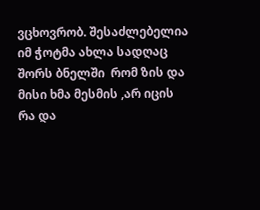ვცხოვრობ. შესაძლებელია იმ ჭოტმა ახლა სადღაც შორს ბნელში  რომ ზის და მისი ხმა მესმის ,არ იცის რა და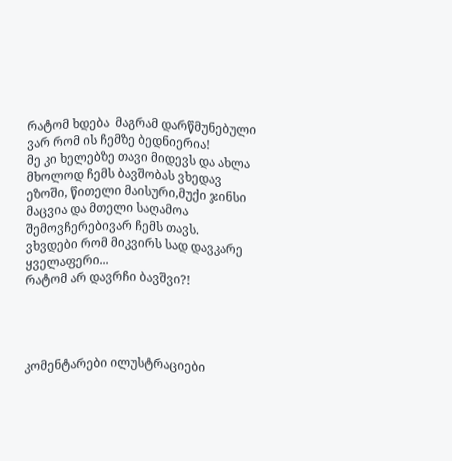რატომ ხდება  მაგრამ დარწმუნებული ვარ რომ ის ჩემზე ბედნიერია!
მე კი ხელებზე თავი მიდევს და ახლა მხოლოდ ჩემს ბავშობას ვხედავ ეზოში, წითელი მაისური,მუქი ჯინსი მაცვია და მთელი საღამოა შემოვჩერებივარ ჩემს თავს.
ვხვდები რომ მიკვირს სად დავკარე ყველაფერი...
რატომ არ დავრჩი ბავშვი?!




კომენტარები ილუსტრაციები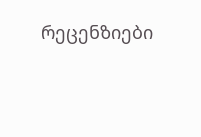რეცენზიები